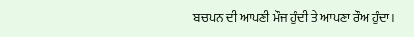ਬਚਪਨ ਦੀ ਆਪਣੀ ਮੌਜ ਹੁੰਦੀ ਤੇ ਆਪਣਾ ਰੌਅ ਹੁੰਦਾ।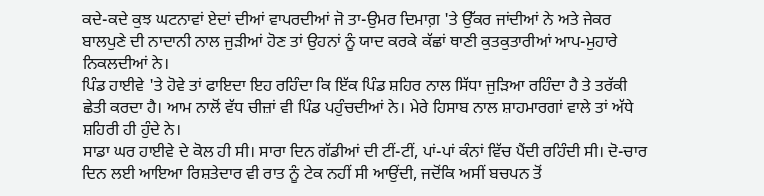ਕਦੇ-ਕਦੇ ਕੁਝ ਘਟਨਾਵਾਂ ਏਦਾਂ ਦੀਆਂ ਵਾਪਰਦੀਆਂ ਜੋ ਤਾ-ਉਮਰ ਦਿਮਾਗ਼ 'ਤੇ ਉੱਕਰ ਜਾਂਦੀਆਂ ਨੇ ਅਤੇ ਜੇਕਰ ਬਾਲਪੁਣੇ ਦੀ ਨਾਦਾਨੀ ਨਾਲ ਜੁੜੀਆਂ ਹੋਣ ਤਾਂ ਉਹਨਾਂ ਨੂੰ ਯਾਦ ਕਰਕੇ ਕੱਛਾਂ ਥਾਣੀ ਕੁਤਕੁਤਾਰੀਆਂ ਆਪ-ਮੁਹਾਰੇ ਨਿਕਲਦੀਆਂ ਨੇ।
ਪਿੰਡ ਹਾਈਵੇ 'ਤੇ ਹੋਵੇ ਤਾਂ ਫਾਇਦਾ ਇਹ ਰਹਿੰਦਾ ਕਿ ਇੱਕ ਪਿੰਡ ਸ਼ਹਿਰ ਨਾਲ ਸਿੱਧਾ ਜੁੜਿਆ ਰਹਿੰਦਾ ਹੈ ਤੇ ਤਰੱਕੀ ਛੇਤੀ ਕਰਦਾ ਹੈ। ਆਮ ਨਾਲੋਂ ਵੱਧ ਚੀਜ਼ਾਂ ਵੀ ਪਿੰਡ ਪਹੁੰਚਦੀਆਂ ਨੇ। ਮੇਰੇ ਹਿਸਾਬ ਨਾਲ ਸ਼ਾਹਮਾਰਗਾਂ ਵਾਲੇ ਤਾਂ ਅੱਧੇ ਸ਼ਹਿਰੀ ਹੀ ਹੁੰਦੇ ਨੇ।
ਸਾਡਾ ਘਰ ਹਾਈਵੇ ਦੇ ਕੋਲ ਹੀ ਸੀ। ਸਾਰਾ ਦਿਨ ਗੱਡੀਆਂ ਦੀ ਟੀਂ-ਟੀਂ, ਪਾਂ-ਪਾਂ ਕੰਨਾਂ ਵਿੱਚ ਪੈਂਦੀ ਰਹਿੰਦੀ ਸੀ। ਦੋ-ਚਾਰ ਦਿਨ ਲਈ ਆਇਆ ਰਿਸ਼ਤੇਦਾਰ ਵੀ ਰਾਤ ਨੂੰ ਟੇਕ ਨਹੀਂ ਸੀ ਆਉਂਦੀ, ਜਦੋਂਕਿ ਅਸੀਂ ਬਚਪਨ ਤੋਂ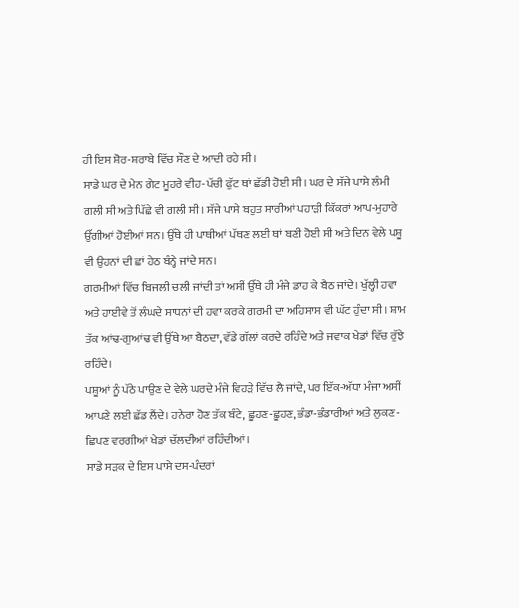ਹੀ ਇਸ ਸ਼ੋਰ-ਸ਼ਰਾਬੇ ਵਿੱਚ ਸੌਣ ਦੇ ਆਦੀ ਰਹੇ ਸੀ।
ਸਾਡੇ ਘਰ ਦੇ ਮੇਨ ਗੇਟ ਮੂਹਰੇ ਵੀਹ-ਪੱਚੀ ਫੁੱਟ ਥਾਂ ਛੱਡੀ ਹੋਈ ਸੀ। ਘਰ ਦੇ ਸੱਜੇ ਪਾਸੇ ਲੰਮੀ ਗਲੀ ਸੀ ਅਤੇ ਪਿੱਛੇ ਵੀ ਗਲੀ ਸੀ। ਸੱਜੇ ਪਾਸੇ ਬਹੁਤ ਸਾਰੀਆਂ ਪਹਾੜੀ ਕਿੱਕਰਾਂ ਆਪ-ਮੁਹਾਰੇ ਉੱਗੀਆਂ ਹੋਈਆਂ ਸਨ। ਉੱਥੇ ਹੀ ਪਾਥੀਆਂ ਪੱਥਣ ਲਈ ਥਾਂ ਬਣੀ ਹੋਈ ਸੀ ਅਤੇ ਦਿਨ ਵੇਲੇ ਪਸ਼ੂ ਵੀ ਉਹਨਾਂ ਦੀ ਛਾਂ ਹੇਠ ਬੰਨ੍ਹੇ ਜਾਂਦੇ ਸਨ।
ਗਰਮੀਆਂ ਵਿੱਚ ਬਿਜਲੀ ਚਲੀ ਜਾਂਦੀ ਤਾਂ ਅਸੀਂ ਉੱਥੇ ਹੀ ਮੰਜੇ ਡਾਹ ਕੇ ਬੈਠ ਜਾਂਦੇ। ਖੁੱਲ੍ਹੀ ਹਵਾ ਅਤੇ ਹਾਈਵੇ ਤੋਂ ਲੰਘਦੇ ਸਾਧਨਾਂ ਦੀ ਹਵਾ ਕਰਕੇ ਗਰਮੀ ਦਾ ਅਹਿਸਾਸ ਵੀ ਘੱਟ ਹੁੰਦਾ ਸੀ। ਸ਼ਾਮ ਤੱਕ ਆਂਢ-ਗੁਆਂਢ ਵੀ ਉੱਥੇ ਆ ਬੈਠਦਾ, ਵੱਡੇ ਗੱਲਾਂ ਕਰਦੇ ਰਹਿੰਦੇ ਅਤੇ ਜਵਾਕ ਖੇਡਾਂ ਵਿੱਚ ਰੁੱਝੇ ਰਹਿੰਦੇ।
ਪਸ਼ੂਆਂ ਨੂੰ ਪੱਠੇ ਪਾਉਣ ਦੇ ਵੇਲੇ ਘਰਦੇ ਮੰਜੇ ਵਿਹੜੇ ਵਿੱਚ ਲੈ ਜਾਂਦੇ, ਪਰ ਇੱਕ-ਅੱਧਾ ਮੰਜਾ ਅਸੀਂ ਆਪਣੇ ਲਈ ਛੱਡ ਲੈਂਦੇ। ਹਨੇਰਾ ਹੋਣ ਤੱਕ ਬੰਟੇ, ਛੂਹਣ-ਛੂਹਣ, ਭੰਡਾ-ਭੰਡਾਰੀਆਂ ਅਤੇ ਲੁਕਣ-ਛਿਪਣ ਵਰਗੀਆਂ ਖੇਡਾਂ ਚੱਲਦੀਆਂ ਰਹਿੰਦੀਆਂ।
ਸਾਡੇ ਸੜਕ ਦੇ ਇਸ ਪਾਸੇ ਦਸ-ਪੰਦਰਾਂ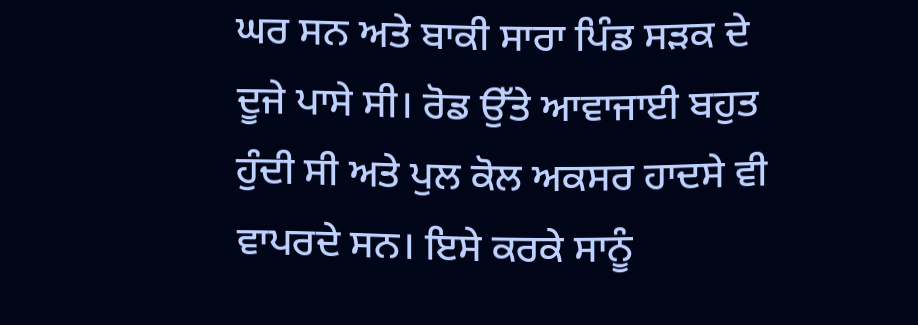ਘਰ ਸਨ ਅਤੇ ਬਾਕੀ ਸਾਰਾ ਪਿੰਡ ਸੜਕ ਦੇ ਦੂਜੇ ਪਾਸੇ ਸੀ। ਰੋਡ ਉੱਤੇ ਆਵਾਜਾਈ ਬਹੁਤ ਹੁੰਦੀ ਸੀ ਅਤੇ ਪੁਲ ਕੋਲ ਅਕਸਰ ਹਾਦਸੇ ਵੀ ਵਾਪਰਦੇ ਸਨ। ਇਸੇ ਕਰਕੇ ਸਾਨੂੰ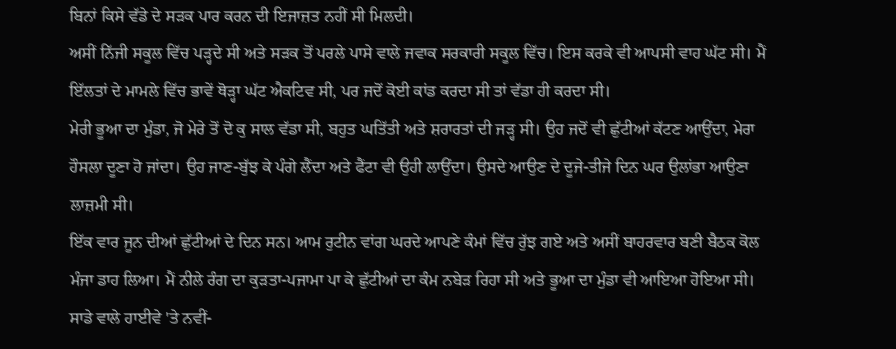ਬਿਨਾਂ ਕਿਸੇ ਵੱਡੇ ਦੇ ਸੜਕ ਪਾਰ ਕਰਨ ਦੀ ਇਜਾਜ਼ਤ ਨਹੀਂ ਸੀ ਮਿਲਦੀ।
ਅਸੀਂ ਨਿੱਜੀ ਸਕੂਲ ਵਿੱਚ ਪੜ੍ਹਦੇ ਸੀ ਅਤੇ ਸੜਕ ਤੋਂ ਪਰਲੇ ਪਾਸੇ ਵਾਲੇ ਜਵਾਕ ਸਰਕਾਰੀ ਸਕੂਲ ਵਿੱਚ। ਇਸ ਕਰਕੇ ਵੀ ਆਪਸੀ ਵਾਹ ਘੱਟ ਸੀ। ਮੈਂ ਇੱਲਤਾਂ ਦੇ ਮਾਮਲੇ ਵਿੱਚ ਭਾਵੇਂ ਥੋੜ੍ਹਾ ਘੱਟ ਐਕਟਿਵ ਸੀ, ਪਰ ਜਦੋਂ ਕੋਈ ਕਾਂਡ ਕਰਦਾ ਸੀ ਤਾਂ ਵੱਡਾ ਹੀ ਕਰਦਾ ਸੀ।
ਮੇਰੀ ਭੂਆ ਦਾ ਮੁੰਡਾ, ਜੋ ਮੇਰੇ ਤੋਂ ਦੋ ਕੁ ਸਾਲ ਵੱਡਾ ਸੀ, ਬਹੁਤ ਘਤਿੱਤੀ ਅਤੇ ਸ਼ਰਾਰਤਾਂ ਦੀ ਜੜ੍ਹ ਸੀ। ਉਹ ਜਦੋਂ ਵੀ ਛੁੱਟੀਆਂ ਕੱਟਣ ਆਉਂਦਾ, ਮੇਰਾ ਹੌਸਲਾ ਦੂਣਾ ਹੋ ਜਾਂਦਾ। ਉਹ ਜਾਣ-ਬੁੱਝ ਕੇ ਪੰਗੇ ਲੈਂਦਾ ਅਤੇ ਫੈਂਟਾ ਵੀ ਉਹੀ ਲਾਉਂਦਾ। ਉਸਦੇ ਆਉਣ ਦੇ ਦੂਜੇ-ਤੀਜੇ ਦਿਨ ਘਰ ਉਲਾਂਭਾ ਆਉਣਾ ਲਾਜ਼ਮੀ ਸੀ।
ਇੱਕ ਵਾਰ ਜੂਨ ਦੀਆਂ ਛੁੱਟੀਆਂ ਦੇ ਦਿਨ ਸਨ। ਆਮ ਰੁਟੀਨ ਵਾਂਗ ਘਰਦੇ ਆਪਣੇ ਕੰਮਾਂ ਵਿੱਚ ਰੁੱਝ ਗਏ ਅਤੇ ਅਸੀਂ ਬਾਹਰਵਾਰ ਬਣੀ ਬੈਠਕ ਕੋਲ ਮੰਜਾ ਡਾਹ ਲਿਆ। ਮੈਂ ਨੀਲੇ ਰੰਗ ਦਾ ਕੁੜਤਾ-ਪਜਾਮਾ ਪਾ ਕੇ ਛੁੱਟੀਆਂ ਦਾ ਕੰਮ ਨਬੇੜ ਰਿਹਾ ਸੀ ਅਤੇ ਭੂਆ ਦਾ ਮੁੰਡਾ ਵੀ ਆਇਆ ਹੋਇਆ ਸੀ।
ਸਾਡੇ ਵਾਲੇ ਹਾਈਵੇ 'ਤੇ ਨਵੀਂ-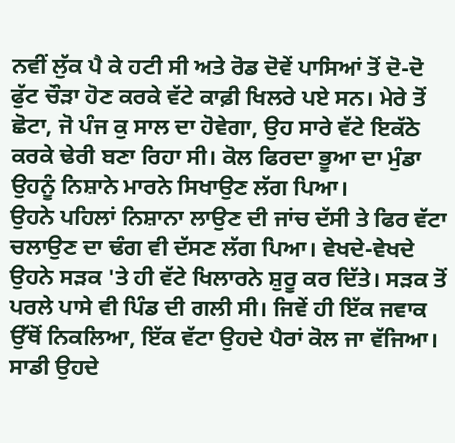ਨਵੀਂ ਲੁੱਕ ਪੈ ਕੇ ਹਟੀ ਸੀ ਅਤੇ ਰੋਡ ਦੋਵੇਂ ਪਾਸਿਆਂ ਤੋਂ ਦੋ-ਦੋ ਫੁੱਟ ਚੌੜਾ ਹੋਣ ਕਰਕੇ ਵੱਟੇ ਕਾਫ਼ੀ ਖਿਲਰੇ ਪਏ ਸਨ। ਮੇਰੇ ਤੋਂ ਛੋਟਾ, ਜੋ ਪੰਜ ਕੁ ਸਾਲ ਦਾ ਹੋਵੇਗਾ, ਉਹ ਸਾਰੇ ਵੱਟੇ ਇਕੱਠੇ ਕਰਕੇ ਢੇਰੀ ਬਣਾ ਰਿਹਾ ਸੀ। ਕੋਲ ਫਿਰਦਾ ਭੂਆ ਦਾ ਮੁੰਡਾ ਉਹਨੂੰ ਨਿਸ਼ਾਨੇ ਮਾਰਨੇ ਸਿਖਾਉਣ ਲੱਗ ਪਿਆ।
ਉਹਨੇ ਪਹਿਲਾਂ ਨਿਸ਼ਾਨਾ ਲਾਉਣ ਦੀ ਜਾਂਚ ਦੱਸੀ ਤੇ ਫਿਰ ਵੱਟਾ ਚਲਾਉਣ ਦਾ ਢੰਗ ਵੀ ਦੱਸਣ ਲੱਗ ਪਿਆ। ਵੇਖਦੇ-ਵੇਖਦੇ ਉਹਨੇ ਸੜਕ 'ਤੇ ਹੀ ਵੱਟੇ ਖਿਲਾਰਨੇ ਸ਼ੁਰੂ ਕਰ ਦਿੱਤੇ। ਸੜਕ ਤੋਂ ਪਰਲੇ ਪਾਸੇ ਵੀ ਪਿੰਡ ਦੀ ਗਲੀ ਸੀ। ਜਿਵੇਂ ਹੀ ਇੱਕ ਜਵਾਕ ਉੱਥੋਂ ਨਿਕਲਿਆ, ਇੱਕ ਵੱਟਾ ਉਹਦੇ ਪੈਰਾਂ ਕੋਲ ਜਾ ਵੱਜਿਆ।
ਸਾਡੀ ਉਹਦੇ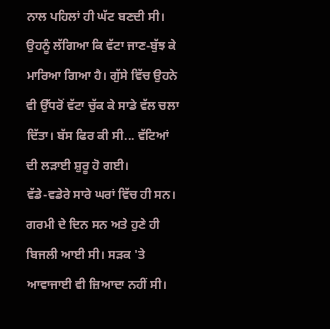ਨਾਲ ਪਹਿਲਾਂ ਹੀ ਘੱਟ ਬਣਦੀ ਸੀ। ਉਹਨੂੰ ਲੱਗਿਆ ਕਿ ਵੱਟਾ ਜਾਣ-ਬੁੱਝ ਕੇ ਮਾਰਿਆ ਗਿਆ ਹੈ। ਗੁੱਸੇ ਵਿੱਚ ਉਹਨੇ ਵੀ ਉੱਧਰੋਂ ਵੱਟਾ ਚੁੱਕ ਕੇ ਸਾਡੇ ਵੱਲ ਚਲਾ ਦਿੱਤਾ। ਬੱਸ ਫਿਰ ਕੀ ਸੀ... ਵੱਟਿਆਂ ਦੀ ਲੜਾਈ ਸ਼ੁਰੂ ਹੋ ਗਈ।
ਵੱਡੇ-ਵਡੇਰੇ ਸਾਰੇ ਘਰਾਂ ਵਿੱਚ ਹੀ ਸਨ। ਗਰਮੀ ਦੇ ਦਿਨ ਸਨ ਅਤੇ ਹੁਣੇ ਹੀ ਬਿਜਲੀ ਆਈ ਸੀ। ਸੜਕ 'ਤੇ ਆਵਾਜਾਈ ਵੀ ਜ਼ਿਆਦਾ ਨਹੀਂ ਸੀ।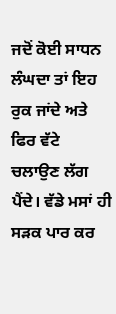ਜਦੋਂ ਕੋਈ ਸਾਧਨ ਲੰਘਦਾ ਤਾਂ ਇਹ ਰੁਕ ਜਾਂਦੇ ਅਤੇ ਫਿਰ ਵੱਟੇ ਚਲਾਉਣ ਲੱਗ ਪੈਂਦੇ। ਵੱਡੇ ਮਸਾਂ ਹੀ ਸੜਕ ਪਾਰ ਕਰ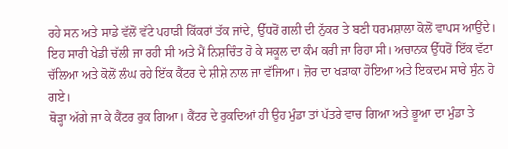ਰਹੇ ਸਨ ਅਤੇ ਸਾਡੇ ਵੱਲੋਂ ਵੱਟੇ ਪਹਾੜੀ ਕਿੱਕਰਾਂ ਤੱਕ ਜਾਂਦੇ, ਉੱਧਰੋਂ ਗਲੀ ਦੀ ਨੁੱਕਰ ਤੇ ਬਣੀ ਧਰਮਸ਼ਾਲਾ ਕੋਲੋਂ ਵਾਪਸ ਆਉਂਦੇ।
ਇਹ ਸਾਰੀ ਖੇਡੀ ਚੱਲੀ ਜਾ ਰਹੀ ਸੀ ਅਤੇ ਮੈਂ ਨਿਸ਼ਚਿੰਤ ਹੋ ਕੇ ਸਕੂਲ ਦਾ ਕੰਮ ਕਰੀ ਜਾ ਰਿਹਾ ਸੀ। ਅਚਾਨਕ ਉੱਧਰੋਂ ਇੱਕ ਵੱਟਾ ਚੱਲਿਆ ਅਤੇ ਕੋਲੋਂ ਲੰਘ ਰਹੇ ਇੱਕ ਕੈਂਟਰ ਦੇ ਸ਼ੀਸ਼ੇ ਨਾਲ ਜਾ ਵੱਜਿਆ। ਜ਼ੋਰ ਦਾ ਖੜਾਕਾ ਹੋਇਆ ਅਤੇ ਇਕਦਮ ਸਾਰੇ ਸੁੰਨ ਹੋ ਗਏ।
ਥੋੜ੍ਹਾ ਅੱਗੇ ਜਾ ਕੇ ਕੈਂਟਰ ਰੁਕ ਗਿਆ। ਕੈਂਟਰ ਦੇ ਰੁਕਦਿਆਂ ਹੀ ਉਹ ਮੁੰਡਾ ਤਾਂ ਪੱਤਰੇ ਵਾਚ ਗਿਆ ਅਤੇ ਭੂਆ ਦਾ ਮੁੰਡਾ ਤੇ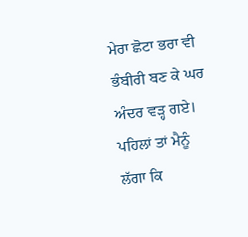ਮੇਰਾ ਛੋਟਾ ਭਰਾ ਵੀ ਭੰਬੀਰੀ ਬਣ ਕੇ ਘਰ ਅੰਦਰ ਵੜ੍ਹ ਗਏ।
ਪਹਿਲਾਂ ਤਾਂ ਮੈਨੂੰ ਲੱਗਾ ਕਿ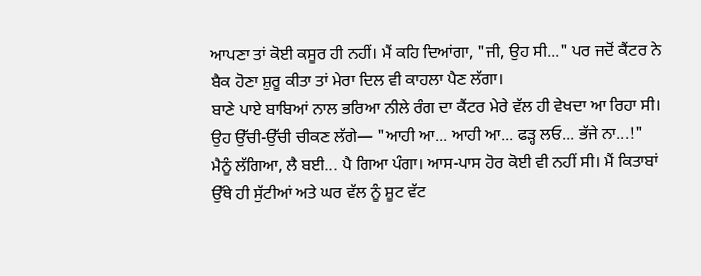ਆਪਣਾ ਤਾਂ ਕੋਈ ਕਸੂਰ ਹੀ ਨਹੀਂ। ਮੈਂ ਕਹਿ ਦਿਆਂਗਾ, "ਜੀ, ਉਹ ਸੀ..." ਪਰ ਜਦੋਂ ਕੈਂਟਰ ਨੇ ਬੈਕ ਹੋਣਾ ਸ਼ੁਰੂ ਕੀਤਾ ਤਾਂ ਮੇਰਾ ਦਿਲ ਵੀ ਕਾਹਲਾ ਪੈਣ ਲੱਗਾ।
ਬਾਣੇ ਪਾਏ ਬਾਬਿਆਂ ਨਾਲ ਭਰਿਆ ਨੀਲੇ ਰੰਗ ਦਾ ਕੈਂਟਰ ਮੇਰੇ ਵੱਲ ਹੀ ਵੇਖਦਾ ਆ ਰਿਹਾ ਸੀ। ਉਹ ਉੱਚੀ-ਉੱਚੀ ਚੀਕਣ ਲੱਗੇ— "ਆਹੀ ਆ... ਆਹੀ ਆ... ਫੜ੍ਹ ਲਓ... ਭੱਜੇ ਨਾ...!"
ਮੈਨੂੰ ਲੱਗਿਆ, ਲੈ ਬਈ... ਪੈ ਗਿਆ ਪੰਗਾ। ਆਸ-ਪਾਸ ਹੋਰ ਕੋਈ ਵੀ ਨਹੀਂ ਸੀ। ਮੈਂ ਕਿਤਾਬਾਂ ਉੱਥੇ ਹੀ ਸੁੱਟੀਆਂ ਅਤੇ ਘਰ ਵੱਲ ਨੂੰ ਸ਼ੂਟ ਵੱਟ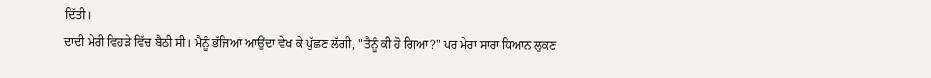ਦਿੱਤੀ।
ਦਾਦੀ ਮੇਰੀ ਵਿਹੜੇ ਵਿੱਚ ਬੈਠੀ ਸੀ। ਮੈਨੂੰ ਭੱਜਿਆ ਆਉਂਦਾ ਵੇਖ ਕੇ ਪੁੱਛਣ ਲੱਗੀ, "ਤੈਨੂੰ ਕੀ ਹੋ ਗਿਆ?" ਪਰ ਮੇਰਾ ਸਾਰਾ ਧਿਆਨ ਲੁਕਣ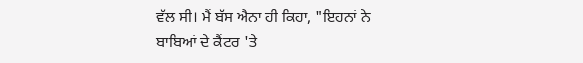ਵੱਲ ਸੀ। ਮੈਂ ਬੱਸ ਐਨਾ ਹੀ ਕਿਹਾ, "ਇਹਨਾਂ ਨੇ ਬਾਬਿਆਂ ਦੇ ਕੈਂਟਰ 'ਤੇ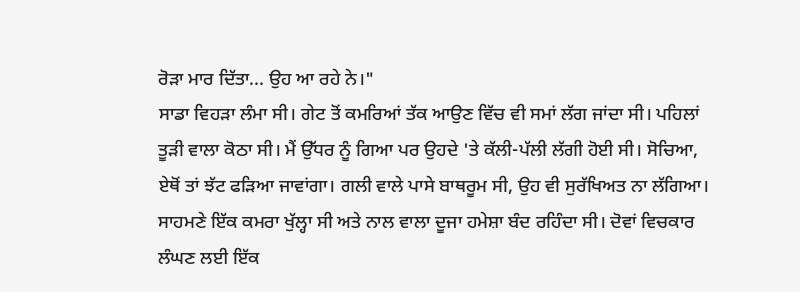ਰੋੜਾ ਮਾਰ ਦਿੱਤਾ... ਉਹ ਆ ਰਹੇ ਨੇ।"
ਸਾਡਾ ਵਿਹੜਾ ਲੰਮਾ ਸੀ। ਗੇਟ ਤੋਂ ਕਮਰਿਆਂ ਤੱਕ ਆਉਣ ਵਿੱਚ ਵੀ ਸਮਾਂ ਲੱਗ ਜਾਂਦਾ ਸੀ। ਪਹਿਲਾਂ ਤੂੜੀ ਵਾਲਾ ਕੋਠਾ ਸੀ। ਮੈਂ ਉੱਧਰ ਨੂੰ ਗਿਆ ਪਰ ਉਹਦੇ 'ਤੇ ਕੱਲੀ-ਪੱਲੀ ਲੱਗੀ ਹੋਈ ਸੀ। ਸੋਚਿਆ, ਏਥੋਂ ਤਾਂ ਝੱਟ ਫੜਿਆ ਜਾਵਾਂਗਾ। ਗਲੀ ਵਾਲੇ ਪਾਸੇ ਬਾਥਰੂਮ ਸੀ, ਉਹ ਵੀ ਸੁਰੱਖਿਅਤ ਨਾ ਲੱਗਿਆ।
ਸਾਹਮਣੇ ਇੱਕ ਕਮਰਾ ਖੁੱਲ੍ਹਾ ਸੀ ਅਤੇ ਨਾਲ ਵਾਲਾ ਦੂਜਾ ਹਮੇਸ਼ਾ ਬੰਦ ਰਹਿੰਦਾ ਸੀ। ਦੋਵਾਂ ਵਿਚਕਾਰ ਲੰਘਣ ਲਈ ਇੱਕ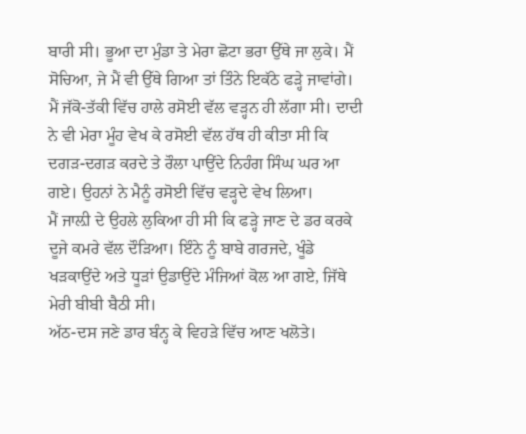ਬਾਰੀ ਸੀ। ਭੂਆ ਦਾ ਮੁੰਡਾ ਤੇ ਮੇਰਾ ਛੋਟਾ ਭਰਾ ਉੱਥੇ ਜਾ ਲੁਕੇ। ਮੈਂ ਸੋਚਿਆ, ਜੇ ਮੈਂ ਵੀ ਉੱਥੇ ਗਿਆ ਤਾਂ ਤਿੰਨੇ ਇਕੱਠੇ ਫੜ੍ਹੇ ਜਾਵਾਂਗੇ।
ਮੈਂ ਜੱਕੋ-ਤੱਕੀ ਵਿੱਚ ਹਾਲੇ ਰਸੋਈ ਵੱਲ ਵੜ੍ਹਨ ਹੀ ਲੱਗਾ ਸੀ। ਦਾਦੀ ਨੇ ਵੀ ਮੇਰਾ ਮੂੰਹ ਵੇਖ ਕੇ ਰਸੋਈ ਵੱਲ ਹੱਥ ਹੀ ਕੀਤਾ ਸੀ ਕਿ ਦਗੜ-ਦਗੜ ਕਰਦੇ ਤੇ ਰੌਲਾ ਪਾਉਂਦੇ ਨਿਹੰਗ ਸਿੰਘ ਘਰ ਆ ਗਏ। ਉਹਨਾਂ ਨੇ ਮੈਨੂੰ ਰਸੋਈ ਵਿੱਚ ਵੜ੍ਹਦੇ ਵੇਖ ਲਿਆ।
ਮੈਂ ਜਾਲ਼ੀ ਦੇ ਉਹਲੇ ਲੁਕਿਆ ਹੀ ਸੀ ਕਿ ਫੜ੍ਹੇ ਜਾਣ ਦੇ ਡਰ ਕਰਕੇ ਦੂਜੇ ਕਮਰੇ ਵੱਲ ਦੌੜਿਆ। ਇੰਨੇ ਨੂੰ ਬਾਬੇ ਗਰਜਦੇ, ਖੂੰਡੇ ਖੜਕਾਉਂਦੇ ਅਤੇ ਧੂੜਾਂ ਉਡਾਉਂਦੇ ਮੰਜਿਆਂ ਕੋਲ ਆ ਗਏ, ਜਿੱਥੇ ਮੇਰੀ ਬੀਬੀ ਬੈਠੀ ਸੀ।
ਅੱਠ-ਦਸ ਜਣੇ ਡਾਰ ਬੰਨ੍ਹ ਕੇ ਵਿਹੜੇ ਵਿੱਚ ਆਣ ਖਲੋਤੇ।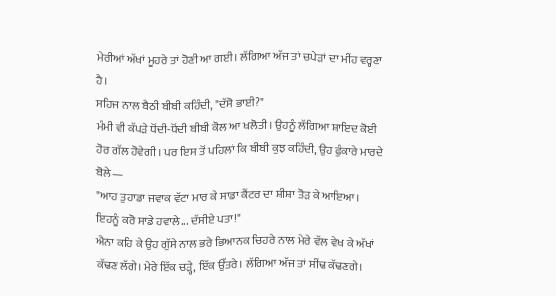ਮੇਰੀਆਂ ਅੱਖਾਂ ਮੂਹਰੇ ਤਾਂ ਹੋਣੀ ਆ ਗਈ। ਲੱਗਿਆ ਅੱਜ ਤਾਂ ਚਪੇੜਾਂ ਦਾ ਮੀਂਹ ਵਰ੍ਹਣਾ ਹੈ।
ਸਹਿਜ ਨਾਲ ਬੈਠੀ ਬੀਬੀ ਕਹਿੰਦੀ, "ਦੱਸੋ ਭਾਈ?"
ਮੰਮੀ ਵੀ ਕੱਪੜੇ ਧੋਂਦੀ-ਧੋਂਦੀ ਬੀਬੀ ਕੋਲ ਆ ਖਲੋਤੀ। ਉਹਨੂੰ ਲੱਗਿਆ ਸ਼ਾਇਦ ਕੋਈ ਹੋਰ ਗੱਲ ਹੋਵੇਗੀ। ਪਰ ਇਸ ਤੋਂ ਪਹਿਲਾਂ ਕਿ ਬੀਬੀ ਕੁਝ ਕਹਿੰਦੀ, ਉਹ ਫੁੰਕਾਰੇ ਮਾਰਦੇ ਬੋਲੇ—
"ਆਹ ਤੁਹਾਡਾ ਜਵਾਕ ਵੱਟਾ ਮਾਰ ਕੇ ਸਾਡਾ ਕੈਂਟਰ ਦਾ ਸ਼ੀਸ਼ਾ ਤੋੜ ਕੇ ਆਇਆ। ਇਹਨੂੰ ਕਰੋ ਸਾਡੇ ਹਵਾਲੇ... ਦੱਸੀਏ ਪਤਾ!"
ਐਨਾ ਕਹਿ ਕੇ ਉਹ ਗੁੱਸੇ ਨਾਲ ਭਰੇ ਭਿਆਨਕ ਚਿਹਰੇ ਨਾਲ ਮੇਰੇ ਵੱਲ ਵੇਖ ਕੇ ਅੱਖਾਂ ਕੱਢਣ ਲੱਗੇ। ਮੇਰੇ ਇੱਕ ਚੜ੍ਹੇ, ਇੱਕ ਉੱਤਰੇ। ਲੱਗਿਆ ਅੱਜ ਤਾਂ ਸੀਂਢ ਕੱਢਣਗੇ।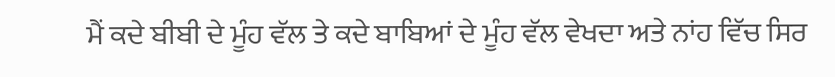ਮੈਂ ਕਦੇ ਬੀਬੀ ਦੇ ਮੂੰਹ ਵੱਲ ਤੇ ਕਦੇ ਬਾਬਿਆਂ ਦੇ ਮੂੰਹ ਵੱਲ ਵੇਖਦਾ ਅਤੇ ਨਾਂਹ ਵਿੱਚ ਸਿਰ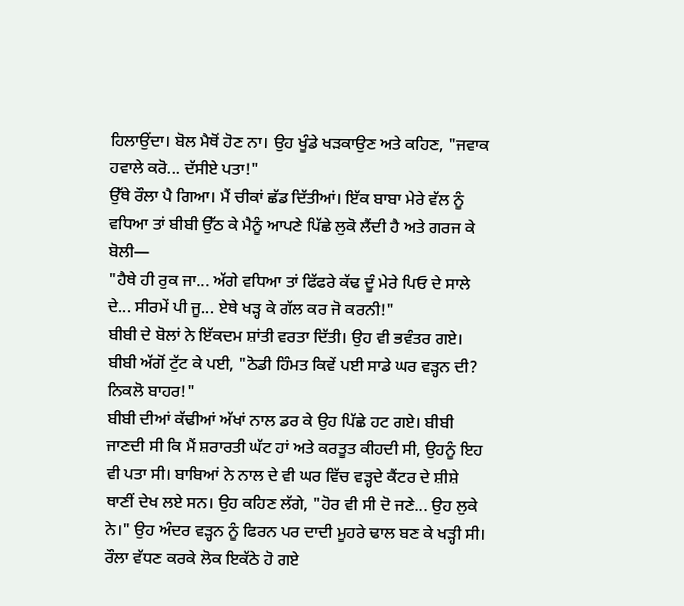ਹਿਲਾਉਂਦਾ। ਬੋਲ ਮੈਥੋਂ ਹੋਣ ਨਾ। ਉਹ ਖੂੰਡੇ ਖੜਕਾਉਣ ਅਤੇ ਕਹਿਣ, "ਜਵਾਕ ਹਵਾਲੇ ਕਰੋ... ਦੱਸੀਏ ਪਤਾ!"
ਉੱਥੇ ਰੌਲਾ ਪੈ ਗਿਆ। ਮੈਂ ਚੀਕਾਂ ਛੱਡ ਦਿੱਤੀਆਂ। ਇੱਕ ਬਾਬਾ ਮੇਰੇ ਵੱਲ ਨੂੰ ਵਧਿਆ ਤਾਂ ਬੀਬੀ ਉੱਠ ਕੇ ਮੈਨੂੰ ਆਪਣੇ ਪਿੱਛੇ ਲੁਕੋ ਲੈਂਦੀ ਹੈ ਅਤੇ ਗਰਜ ਕੇ ਬੋਲੀ—
"ਹੈਥੇ ਹੀ ਰੁਕ ਜਾ... ਅੱਗੇ ਵਧਿਆ ਤਾਂ ਫਿੱਫਰੇ ਕੱਢ ਦੂੰ ਮੇਰੇ ਪਿਓ ਦੇ ਸਾਲੇ ਦੇ... ਸੀਰਮੇਂ ਪੀ ਜੂ... ਏਥੇ ਖੜ੍ਹ ਕੇ ਗੱਲ ਕਰ ਜੋ ਕਰਨੀ!"
ਬੀਬੀ ਦੇ ਬੋਲਾਂ ਨੇ ਇੱਕਦਮ ਸ਼ਾਂਤੀ ਵਰਤਾ ਦਿੱਤੀ। ਉਹ ਵੀ ਭਵੰਤਰ ਗਏ। ਬੀਬੀ ਅੱਗੋਂ ਟੁੱਟ ਕੇ ਪਈ, "ਠੋਡੀ ਹਿੰਮਤ ਕਿਵੇਂ ਪਈ ਸਾਡੇ ਘਰ ਵੜ੍ਹਨ ਦੀ? ਨਿਕਲੋ ਬਾਹਰ!"
ਬੀਬੀ ਦੀਆਂ ਕੱਢੀਆਂ ਅੱਖਾਂ ਨਾਲ ਡਰ ਕੇ ਉਹ ਪਿੱਛੇ ਹਟ ਗਏ। ਬੀਬੀ ਜਾਣਦੀ ਸੀ ਕਿ ਮੈਂ ਸ਼ਰਾਰਤੀ ਘੱਟ ਹਾਂ ਅਤੇ ਕਰਤੂਤ ਕੀਹਦੀ ਸੀ, ਉਹਨੂੰ ਇਹ ਵੀ ਪਤਾ ਸੀ। ਬਾਬਿਆਂ ਨੇ ਨਾਲ ਦੇ ਵੀ ਘਰ ਵਿੱਚ ਵੜ੍ਹਦੇ ਕੈਂਟਰ ਦੇ ਸ਼ੀਸ਼ੇ ਥਾਣੀਂ ਦੇਖ ਲਏ ਸਨ। ਉਹ ਕਹਿਣ ਲੱਗੇ, "ਹੋਰ ਵੀ ਸੀ ਦੋ ਜਣੇ... ਉਹ ਲੁਕੇ ਨੇ।" ਉਹ ਅੰਦਰ ਵੜ੍ਹਨ ਨੂੰ ਫਿਰਨ ਪਰ ਦਾਦੀ ਮੂਹਰੇ ਢਾਲ ਬਣ ਕੇ ਖੜ੍ਹੀ ਸੀ।
ਰੌਲਾ ਵੱਧਣ ਕਰਕੇ ਲੋਕ ਇਕੱਠੇ ਹੋ ਗਏ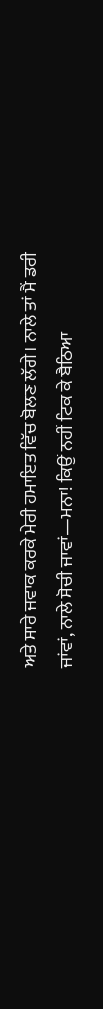ਅਤੇ ਸਾਰੇ ਜਵਾਕ ਕਰਕੇ ਮੇਰੀ ਹਮਾਇਤ ਵਿੱਚ ਬੋਲਣ ਲੱਗੇ। ਨਾਲੇ ਤਾਂ ਮੈਂ ਡਰੀ ਜਾਂਵਾਂ, ਨਾਲੇ ਸੋਚੀ ਜਾਵਾਂ—ਮਨਾ! ਕਿਉਂ ਨਹੀਂ ਟਿਕ ਕੇ ਬੈਠਿਆ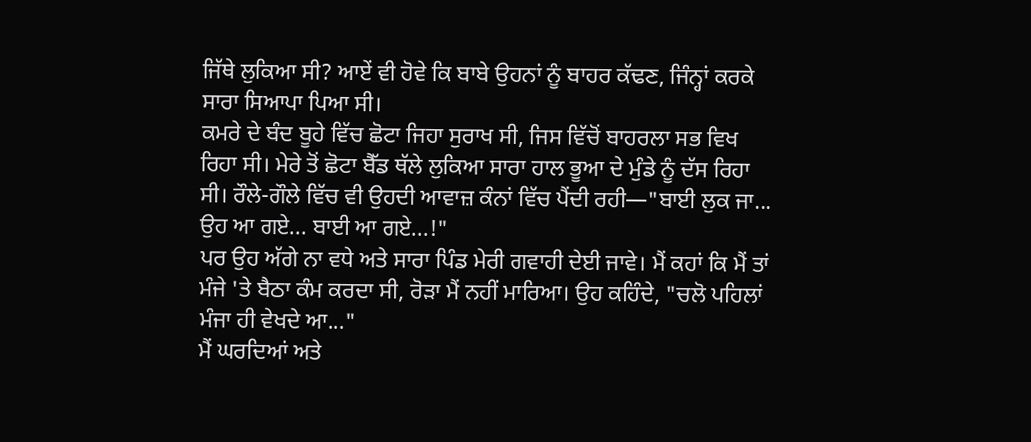ਜਿੱਥੇ ਲੁਕਿਆ ਸੀ? ਆਏਂ ਵੀ ਹੋਵੇ ਕਿ ਬਾਬੇ ਉਹਨਾਂ ਨੂੰ ਬਾਹਰ ਕੱਢਣ, ਜਿੰਨ੍ਹਾਂ ਕਰਕੇ ਸਾਰਾ ਸਿਆਪਾ ਪਿਆ ਸੀ।
ਕਮਰੇ ਦੇ ਬੰਦ ਬੂਹੇ ਵਿੱਚ ਛੋਟਾ ਜਿਹਾ ਸੁਰਾਖ ਸੀ, ਜਿਸ ਵਿੱਚੋਂ ਬਾਹਰਲਾ ਸਭ ਵਿਖ ਰਿਹਾ ਸੀ। ਮੇਰੇ ਤੋਂ ਛੋਟਾ ਬੈੱਡ ਥੱਲੇ ਲੁਕਿਆ ਸਾਰਾ ਹਾਲ ਭੂਆ ਦੇ ਮੁੰਡੇ ਨੂੰ ਦੱਸ ਰਿਹਾ ਸੀ। ਰੌਲੇ-ਗੌਲੇ ਵਿੱਚ ਵੀ ਉਹਦੀ ਆਵਾਜ਼ ਕੰਨਾਂ ਵਿੱਚ ਪੈਂਦੀ ਰਹੀ—"ਬਾਈ ਲੁਕ ਜਾ... ਉਹ ਆ ਗਏ... ਬਾਈ ਆ ਗਏ...!"
ਪਰ ਉਹ ਅੱਗੇ ਨਾ ਵਧੇ ਅਤੇ ਸਾਰਾ ਪਿੰਡ ਮੇਰੀ ਗਵਾਹੀ ਦੇਈ ਜਾਵੇ। ਮੈਂ ਕਹਾਂ ਕਿ ਮੈਂ ਤਾਂ ਮੰਜੇ 'ਤੇ ਬੈਠਾ ਕੰਮ ਕਰਦਾ ਸੀ, ਰੋੜਾ ਮੈਂ ਨਹੀਂ ਮਾਰਿਆ। ਉਹ ਕਹਿੰਦੇ, "ਚਲੋ ਪਹਿਲਾਂ ਮੰਜਾ ਹੀ ਵੇਖਦੇ ਆ..."
ਮੈਂ ਘਰਦਿਆਂ ਅਤੇ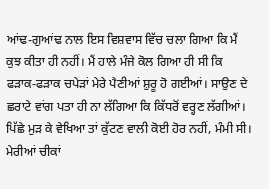ਆਂਢ-ਗੁਆਂਢ ਨਾਲ ਇਸ ਵਿਸ਼ਵਾਸ ਵਿੱਚ ਚਲਾ ਗਿਆ ਕਿ ਮੈਂ ਕੁਝ ਕੀਤਾ ਹੀ ਨਹੀਂ। ਮੈਂ ਹਾਲੇ ਮੰਜੇ ਕੋਲ ਗਿਆ ਹੀ ਸੀ ਕਿ ਫੜਾਕ-ਫੜਾਕ ਚਪੇੜਾਂ ਮੇਰੇ ਪੈਣੀਆਂ ਸ਼ੁਰੂ ਹੋ ਗਈਆਂ। ਸਾਉਣ ਦੇ ਛਰਾਟੇ ਵਾਂਗ ਪਤਾ ਹੀ ਨਾ ਲੱਗਿਆ ਕਿ ਕਿੱਧਰੋਂ ਵਰ੍ਹਣ ਲੱਗੀਆਂ। ਪਿੱਛੇ ਮੁੜ ਕੇ ਵੇਖਿਆ ਤਾਂ ਕੁੱਟਣ ਵਾਲੀ ਕੋਈ ਹੋਰ ਨਹੀਂ, ਮੰਮੀ ਸੀ।
ਮੇਰੀਆਂ ਚੀਕਾਂ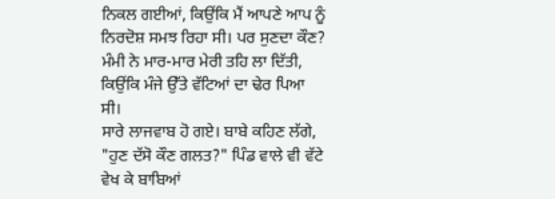ਨਿਕਲ ਗਈਆਂ, ਕਿਉਂਕਿ ਮੈਂ ਆਪਣੇ ਆਪ ਨੂੰ ਨਿਰਦੋਸ਼ ਸਮਝ ਰਿਹਾ ਸੀ। ਪਰ ਸੁਣਦਾ ਕੌਣ? ਮੰਮੀ ਨੇ ਮਾਰ-ਮਾਰ ਮੇਰੀ ਤਹਿ ਲਾ ਦਿੱਤੀ, ਕਿਉਂਕਿ ਮੰਜੇ ਉੱਤੇ ਵੱਟਿਆਂ ਦਾ ਢੇਰ ਪਿਆ ਸੀ।
ਸਾਰੇ ਲਾਜਵਾਬ ਹੋ ਗਏ। ਬਾਬੇ ਕਹਿਣ ਲੱਗੇ, "ਹੁਣ ਦੱਸੋ ਕੌਣ ਗਲਤ?" ਪਿੰਡ ਵਾਲੇ ਵੀ ਵੱਟੇ ਵੇਖ ਕੇ ਬਾਬਿਆਂ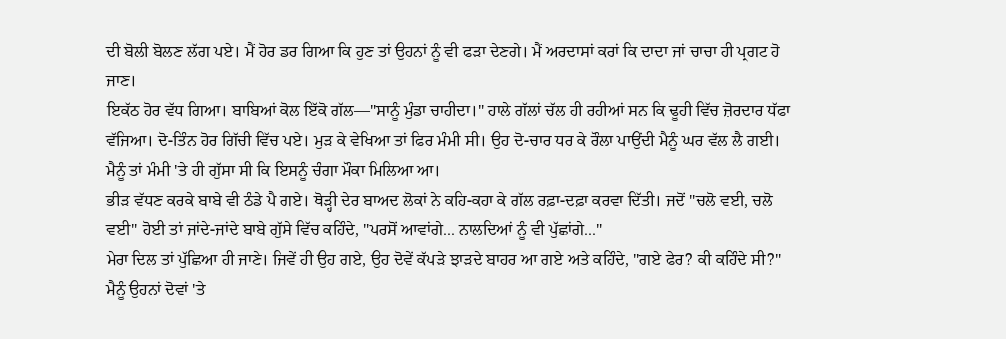ਦੀ ਬੋਲੀ ਬੋਲਣ ਲੱਗ ਪਏ। ਮੈਂ ਹੋਰ ਡਰ ਗਿਆ ਕਿ ਹੁਣ ਤਾਂ ਉਹਨਾਂ ਨੂੰ ਵੀ ਫੜਾ ਦੇਣਗੇ। ਮੈਂ ਅਰਦਾਸਾਂ ਕਰਾਂ ਕਿ ਦਾਦਾ ਜਾਂ ਚਾਚਾ ਹੀ ਪ੍ਰਗਟ ਹੋ ਜਾਣ।
ਇਕੱਠ ਹੋਰ ਵੱਧ ਗਿਆ। ਬਾਬਿਆਂ ਕੋਲ ਇੱਕੋ ਗੱਲ—"ਸਾਨੂੰ ਮੁੰਡਾ ਚਾਹੀਦਾ।" ਹਾਲੇ ਗੱਲਾਂ ਚੱਲ ਹੀ ਰਹੀਆਂ ਸਨ ਕਿ ਢੂਹੀ ਵਿੱਚ ਜ਼ੋਰਦਾਰ ਧੱਫਾ ਵੱਜਿਆ। ਦੋ-ਤਿੰਨ ਹੋਰ ਗਿੱਚੀ ਵਿੱਚ ਪਏ। ਮੁੜ ਕੇ ਵੇਖਿਆ ਤਾਂ ਫਿਰ ਮੰਮੀ ਸੀ। ਉਹ ਦੋ-ਚਾਰ ਧਰ ਕੇ ਰੌਲਾ ਪਾਉਂਦੀ ਮੈਨੂੰ ਘਰ ਵੱਲ ਲੈ ਗਈ। ਮੈਨੂੰ ਤਾਂ ਮੰਮੀ 'ਤੇ ਹੀ ਗੁੱਸਾ ਸੀ ਕਿ ਇਸਨੂੰ ਚੰਗਾ ਮੌਕਾ ਮਿਲਿਆ ਆ।
ਭੀੜ ਵੱਧਣ ਕਰਕੇ ਬਾਬੇ ਵੀ ਠੰਡੇ ਪੈ ਗਏ। ਥੋੜ੍ਹੀ ਦੇਰ ਬਾਅਦ ਲੋਕਾਂ ਨੇ ਕਹਿ-ਕਹਾ ਕੇ ਗੱਲ ਰਫ਼ਾ-ਦਫ਼ਾ ਕਰਵਾ ਦਿੱਤੀ। ਜਦੋਂ "ਚਲੋ ਵਈ, ਚਲੋ ਵਈ" ਹੋਈ ਤਾਂ ਜਾਂਦੇ-ਜਾਂਦੇ ਬਾਬੇ ਗੁੱਸੇ ਵਿੱਚ ਕਹਿੰਦੇ, "ਪਰਸੋਂ ਆਵਾਂਗੇ... ਨਾਲਦਿਆਂ ਨੂੰ ਵੀ ਪੁੱਛਾਂਗੇ..."
ਮੇਰਾ ਦਿਲ ਤਾਂ ਪੁੱਛਿਆ ਹੀ ਜਾਣੇ। ਜਿਵੇਂ ਹੀ ਉਹ ਗਏ, ਉਹ ਦੋਵੇਂ ਕੱਪੜੇ ਝਾੜਦੇ ਬਾਹਰ ਆ ਗਏ ਅਤੇ ਕਹਿੰਦੇ, "ਗਏ ਫੇਰ? ਕੀ ਕਹਿੰਦੇ ਸੀ?" ਮੈਨੂੰ ਉਹਨਾਂ ਦੋਵਾਂ 'ਤੇ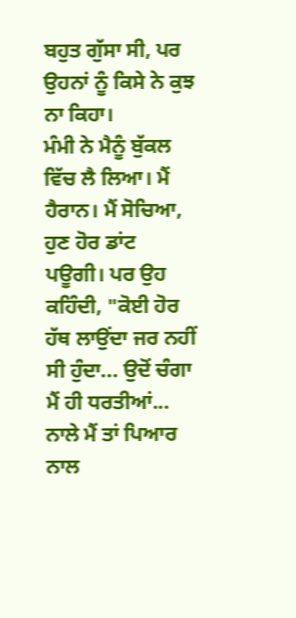ਬਹੁਤ ਗੁੱਸਾ ਸੀ, ਪਰ ਉਹਨਾਂ ਨੂੰ ਕਿਸੇ ਨੇ ਕੁਝ ਨਾ ਕਿਹਾ।
ਮੰਮੀ ਨੇ ਮੈਨੂੰ ਬੁੱਕਲ ਵਿੱਚ ਲੈ ਲਿਆ। ਮੈਂ ਹੈਰਾਨ। ਮੈਂ ਸੋਚਿਆ, ਹੁਣ ਹੋਰ ਡਾਂਟ ਪਊਗੀ। ਪਰ ਉਹ ਕਹਿੰਦੀ, "ਕੋਈ ਹੋਰ ਹੱਥ ਲਾਉਂਦਾ ਜਰ ਨਹੀਂ ਸੀ ਹੁੰਦਾ... ਉਦੋਂ ਚੰਗਾ ਮੈਂ ਹੀ ਧਰਤੀਆਂ... ਨਾਲੇ ਮੈਂ ਤਾਂ ਪਿਆਰ ਨਾਲ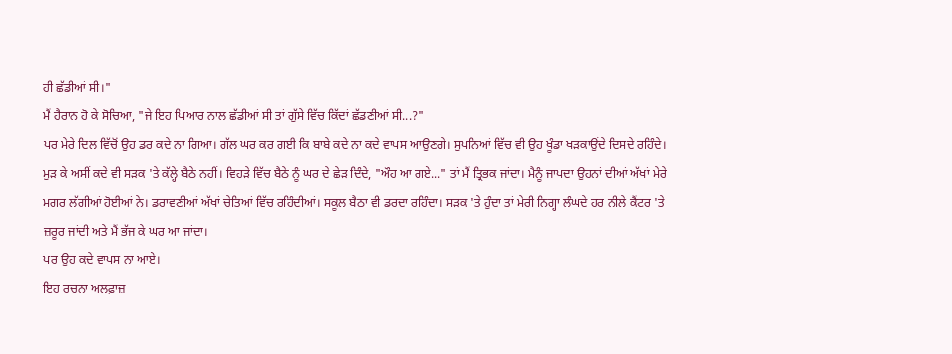ਹੀ ਛੱਡੀਆਂ ਸੀ।"
ਮੈਂ ਹੈਰਾਨ ਹੋ ਕੇ ਸੋਚਿਆ, "ਜੇ ਇਹ ਪਿਆਰ ਨਾਲ ਛੱਡੀਆਂ ਸੀ ਤਾਂ ਗੁੱਸੇ ਵਿੱਚ ਕਿੱਦਾਂ ਛੱਡਣੀਆਂ ਸੀ...?"
ਪਰ ਮੇਰੇ ਦਿਲ ਵਿੱਚੋਂ ਉਹ ਡਰ ਕਦੇ ਨਾ ਗਿਆ। ਗੱਲ ਘਰ ਕਰ ਗਈ ਕਿ ਬਾਬੇ ਕਦੇ ਨਾ ਕਦੇ ਵਾਪਸ ਆਉਣਗੇ। ਸੁਪਨਿਆਂ ਵਿੱਚ ਵੀ ਉਹ ਖੂੰਡਾ ਖੜਕਾਉਂਦੇ ਦਿਸਦੇ ਰਹਿੰਦੇ। ਮੁੜ ਕੇ ਅਸੀਂ ਕਦੇ ਵੀ ਸੜਕ 'ਤੇ ਕੱਲ੍ਹੇ ਬੈਠੇ ਨਹੀਂ। ਵਿਹੜੇ ਵਿੱਚ ਬੈਠੇ ਨੂੰ ਘਰ ਦੇ ਛੇੜ ਦਿੰਦੇ, "ਔਹ ਆ ਗਏ..." ਤਾਂ ਮੈਂ ਤ੍ਰਿਭਕ ਜਾਂਦਾ। ਮੈਨੂੰ ਜਾਪਦਾ ਉਹਨਾਂ ਦੀਆਂ ਅੱਖਾਂ ਮੇਰੇ ਮਗਰ ਲੱਗੀਆਂ ਹੋਈਆਂ ਨੇ। ਡਰਾਵਣੀਆਂ ਅੱਖਾਂ ਚੇਤਿਆਂ ਵਿੱਚ ਰਹਿੰਦੀਆਂ। ਸਕੂਲ ਬੈਠਾ ਵੀ ਡਰਦਾ ਰਹਿੰਦਾ। ਸੜਕ 'ਤੇ ਹੁੰਦਾ ਤਾਂ ਮੇਰੀ ਨਿਗ੍ਹਾ ਲੰਘਦੇ ਹਰ ਨੀਲੇ ਕੈਂਟਰ 'ਤੇ ਜ਼ਰੂਰ ਜਾਂਦੀ ਅਤੇ ਮੈਂ ਭੱਜ ਕੇ ਘਰ ਆ ਜਾਂਦਾ।
ਪਰ ਉਹ ਕਦੇ ਵਾਪਸ ਨਾ ਆਏ।
ਇਹ ਰਚਨਾ ਅਲਫ਼ਾਜ਼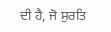ਦੀ ਹੈ, ਜੋ ਸੁਰਤਿ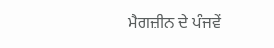ਮੈਗਜ਼ੀਨ ਦੇ ਪੰਜਵੇਂ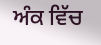ਅੰਕ ਵਿੱਚ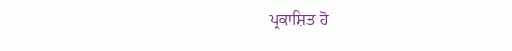ਪ੍ਰਕਾਸ਼ਿਤ ਹੋ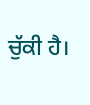ਚੁੱਕੀ ਹੈ।